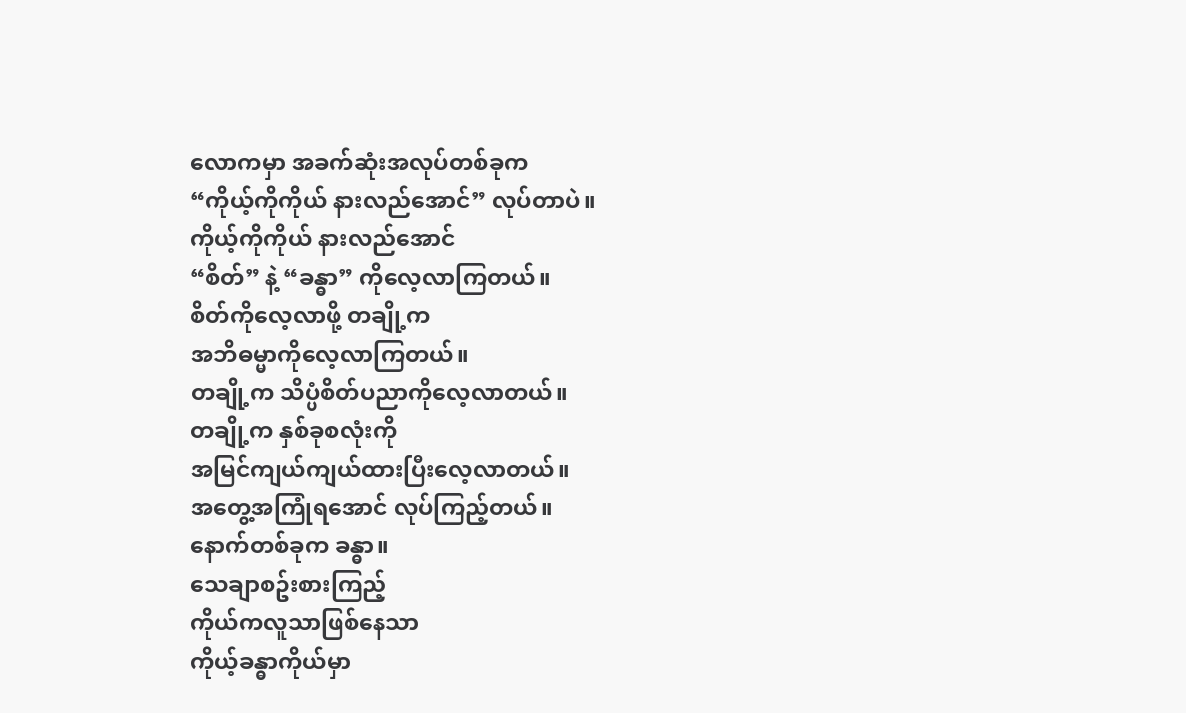လောကမှာ အခက်ဆုံးအလုပ်တစ်ခုက
“ကိုယ့်ကိုကိုယ် နားလည်အောင်” လုပ်တာပဲ။
ကိုယ့်ကိုကိုယ် နားလည်အောင်
“စိတ်” နဲ့ “ခန္ဓာ” ကိုလေ့လာကြတယ်။
စိတ်ကိုလေ့လာဖို့ တချို့က
အဘိဓမ္မာကိုလေ့လာကြတယ်။
တချို့က သိပ္ပံစိတ်ပညာကိုလေ့လာတယ်။
တချို့က နှစ်ခုစလုံးကို
အမြင်ကျယ်ကျယ်ထားပြီးလေ့လာတယ်။
အတွေ့အကြုံရအောင် လုပ်ကြည့်တယ်။
နောက်တစ်ခုက ခန္ဓာ။
သေချာစဥ်းစားကြည့်
ကိုယ်ကလူသာဖြစ်နေသာ
ကိုယ့်ခန္ဓာကိုယ်မှာ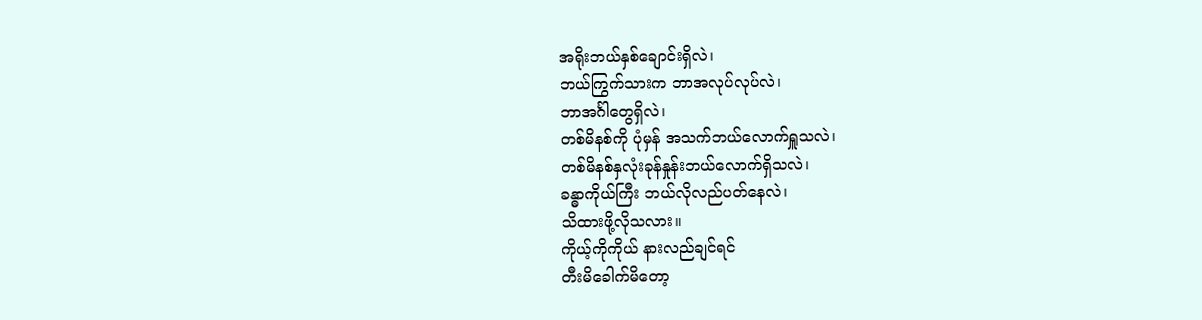အရိုးဘယ်နှစ်ချောင်းရှိလဲ၊
ဘယ်ကြွက်သားက ဘာအလုပ်လုပ်လဲ၊
ဘာအင်္ဂါတွေရှိလဲ၊
တစ်မိနစ်ကို ပုံမှန် အသက်ဘယ်လောက်ရှူသလဲ၊
တစ်မိနစ်နှလုံးခုန်နှုန်းဘယ်လောက်ရှိသလဲ၊
ခန္ဓာကိုယ်ကြီး ဘယ်လိုလည်ပတ်နေလဲ၊
သိထားဖို့လိုသလား။
ကိုယ့်ကိုကိုယ် နားလည်ချင်ရင်
တီးမိခေါက်မိတော့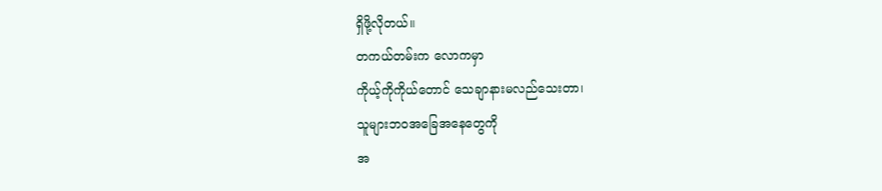ရှိဖို့လိုတယ်။
တကယ်တမ်းက လောကမှာ
ကိုယ့်ကိုကိုယ်တောင် သေချာနားမလည်သေးတာ၊
သူများဘဝအခြေအနေတွေကို
အ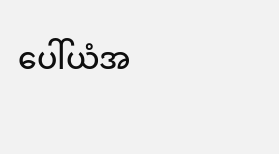ပေါ်ယံအ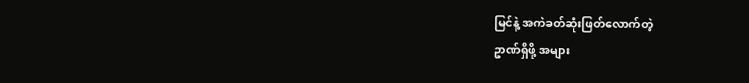မြင်နဲ့ အကဲခတ်ဆုံးဖြတ်လောက်တဲ့
ဥာဏ်ရှိဖို့ အများ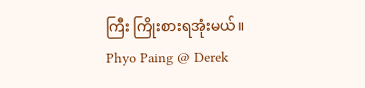ကြီး ကြိုးစားရအုံးမယ်။
Phyo Paing @ Derek